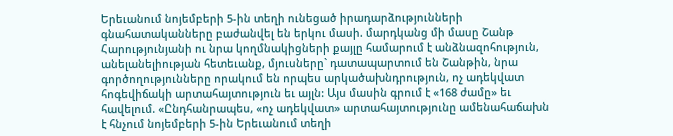Երեւանում նոյեմբերի 5-ին տեղի ունեցած իրադարձությունների  գնահատականները բաժանվել են երկու մասի. մարդկանց մի մասը Շանթ Հարությունյանի ու նրա կողմնակիցների քայլը համարում է անձնազոհություն, անելանելիության հետեւանք, մյուսները` դատապարտում են Շանթին, նրա գործողությունները որակում են որպես արկածախնդրություն, ոչ ադեկվատ հոգեվիճակի արտահայտություն եւ այլն: Այս մասին գրում է «168 ժամը» եւ հավելում. «Ընդհանրապես, «ոչ ադեկվատ» արտահայտությունը ամենահաճախն է հնչում նոյեմբերի 5-ին Երեւանում տեղի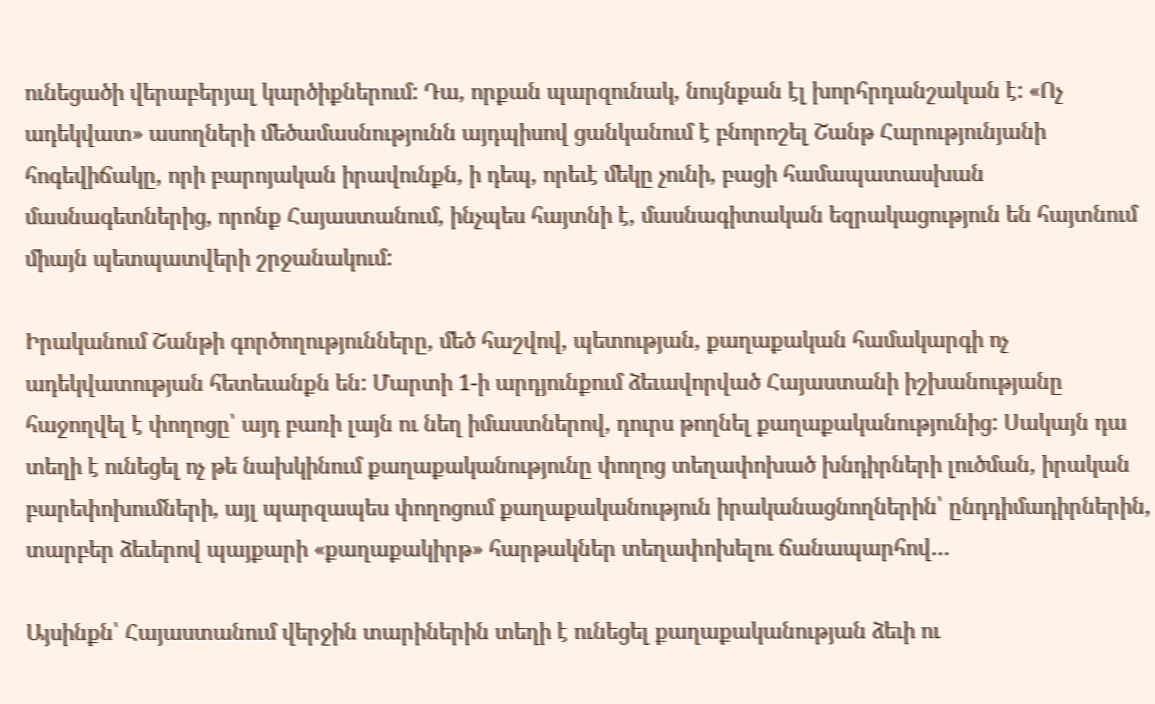ունեցածի վերաբերյալ կարծիքներում: Դա, որքան պարզունակ, նույնքան էլ խորհրդանշական է: «Ոչ ադեկվատ» ասողների մեծամասնությունն այդպիսով ցանկանում է բնորոշել Շանթ Հարությունյանի հոգեվիճակը, որի բարոյական իրավունքն, ի դեպ, որեւէ մեկը չունի, բացի համապատասխան մասնագետներից, որոնք Հայաստանում, ինչպես հայտնի է, մասնագիտական եզրակացություն են հայտնում միայն պետպատվերի շրջանակում:

Իրականում Շանթի գործողությունները, մեծ հաշվով, պետության, քաղաքական համակարգի ոչ ադեկվատության հետեւանքն են: Մարտի 1-ի արդյունքում ձեւավորված Հայաստանի իշխանությանը հաջողվել է փողոցը՝ այդ բառի լայն ու նեղ իմաստներով, դուրս թողնել քաղաքականությունից: Սակայն դա տեղի է ունեցել ոչ թե նախկինում քաղաքականությունը փողոց տեղափոխած խնդիրների լուծման, իրական բարեփոխումների, այլ պարզապես փողոցում քաղաքականություն իրականացնողներին՝ ընդդիմադիրներին, տարբեր ձեւերով պայքարի «քաղաքակիրթ» հարթակներ տեղափոխելու ճանապարհով…

Այսինքն՝ Հայաստանում վերջին տարիներին տեղի է ունեցել քաղաքականության ձեւի ու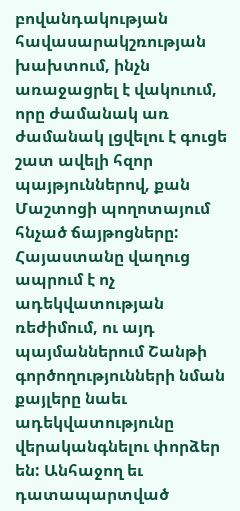բովանդակության հավասարակշռության խախտում, ինչն առաջացրել է վակուում, որը ժամանակ առ ժամանակ լցվելու է գուցե շատ ավելի հզոր պայթյուններով, քան Մաշտոցի պողոտայում հնչած ճայթոցները:
Հայաստանը վաղուց ապրում է ոչ ադեկվատության ռեժիմում, ու այդ պայմաններում Շանթի գործողությունների նման քայլերը նաեւ ադեկվատությունը վերականգնելու փորձեր են: Անհաջող եւ դատապարտված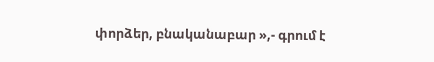փորձեր, բնականաբար »,- գրում է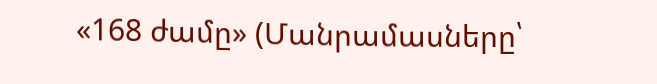«168 ժամը» (Մանրամասները՝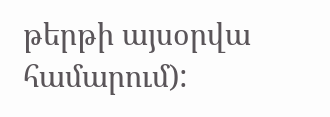թերթի այսօրվա համարում):